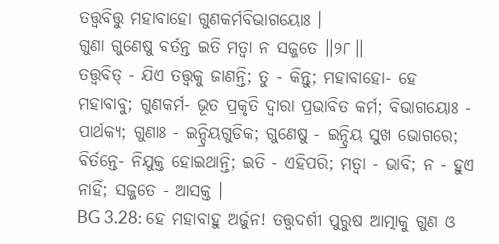ତତ୍ତ୍ୱବିତ୍ତୁ ମହାବାହୋ ଗୁଣକର୍ମବିଭାଗୟୋଃ ।
ଗୁଣା ଗୁଣେଷୁ ବର୍ତନ୍ତ ଇତି ମତ୍ୱା ନ ସଜ୍ଜତେ ।।୨୮।।
ତତ୍ତ୍ୱବିତ୍ - ଯିଏ ତତ୍ତ୍ୱକୁ ଜାଣନ୍ତି; ତୁ - କିନ୍ତୁ; ମହାବାହୋ- ହେ ମହାବାବୁ; ଗୁଣକର୍ମ- ଭୂତ ପ୍ରକୃତି ଦ୍ୱାରା ପ୍ରଭାବିତ କର୍ମ; ବିଭାଗୟୋଃ - ପାର୍ଥକ୍ୟ; ଗୁଣାଃ - ଇନ୍ଦ୍ରିୟଗୁଡିକ; ଗୁଣେଷୁ - ଇନ୍ଦ୍ରିୟ ସୁଖ ଭୋଗରେ; ବିର୍ତନ୍ତେ- ନିଯୁକ୍ତ ହୋଇଥାନ୍ତି; ଇତି - ଏହିପରି; ମତ୍ୱା - ଭାବି; ନ - ହୁଏ ନାହିଁ; ସଜ୍ଜତେ - ଆସକ୍ତ ।
BG 3.28: ହେ ମହାବାହୁ ଅର୍ଜୁନ! ତତ୍ତ୍ୱଦର୍ଶୀ ପୁରୁଷ ଆତ୍ମାକୁ ଗୁଣ ଓ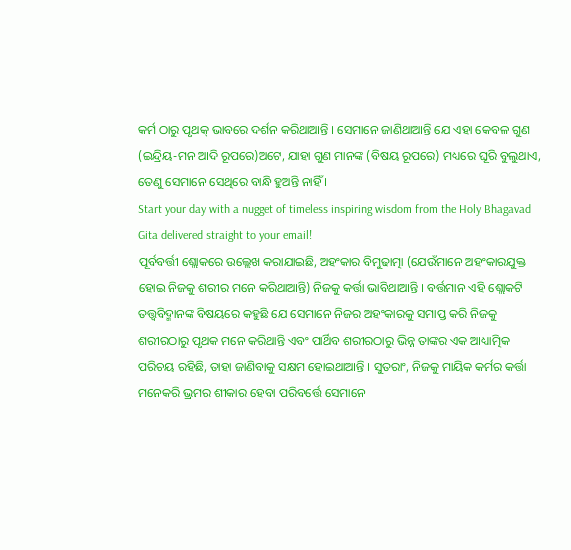କର୍ମ ଠାରୁ ପୃଥକ୍ ଭାବରେ ଦର୍ଶନ କରିଥାଆନ୍ତି । ସେମାନେ ଜାଣିଥାଆନ୍ତି ଯେ ଏହା କେବଳ ଗୁଣ (ଇନ୍ଦ୍ରିୟ-ମନ ଆଦି ରୂପରେ)ଅଟେ, ଯାହା ଗୁଣ ମାନଙ୍କ (ବିଷୟ ରୂପରେ) ମଧ୍ୟରେ ଘୂରି ବୁଲୁଥାଏ, ତେଣୁ ସେମାନେ ସେଥିରେ ବାନ୍ଧି ହୁଅନ୍ତି ନାହିଁ ।
Start your day with a nugget of timeless inspiring wisdom from the Holy Bhagavad Gita delivered straight to your email!
ପୂର୍ବବର୍ତ୍ତୀ ଶ୍ଲୋକରେ ଉଲ୍ଲେଖ କରାଯାଇଛି, ଅହଂକାର ବିମୁଢାତ୍ମା (ଯେଉଁମାନେ ଅହଂକାରଯୁକ୍ତ ହୋଇ ନିଜକୁ ଶରୀର ମନେ କରିଥାଆନ୍ତି) ନିଜକୁ କର୍ତ୍ତା ଭାବିଥାଆନ୍ତି । ବର୍ତ୍ତମାନ ଏହି ଶ୍ଲୋକଟି ତତ୍ତ୍ୱବିଦ୍ମାନଙ୍କ ବିଷୟରେ କହୁଛି ଯେ ସେମାନେ ନିଜର ଅହଂକାରକୁ ସମାପ୍ତ କରି ନିଜକୁ ଶରୀରଠାରୁ ପୃଥକ ମନେ କରିଥାନ୍ତି ଏବଂ ପାର୍ଥିବ ଶରୀରଠାରୁ ଭିନ୍ନ ତାଙ୍କର ଏକ ଆଧ୍ୟାତ୍ମିକ ପରିଚୟ ରହିଛି, ତାହା ଜାଣିବାକୁ ସକ୍ଷମ ହୋଇଥାଆନ୍ତି । ସୁତରାଂ, ନିଜକୁ ମାୟିକ କର୍ମର କର୍ତ୍ତା ମନେକରି ଭ୍ରମର ଶୀକାର ହେବା ପରିବର୍ତ୍ତେ ସେମାନେ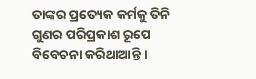ତାଙ୍କର ପ୍ରତ୍ୟେକ କର୍ମକୁ ତିନି ଗୁଣର ପରିପ୍ରକାଶ ରୂପେ ବିବେଚନା କରିଥାଆନ୍ତି ।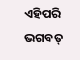ଏହିପରି ଭଗବତ୍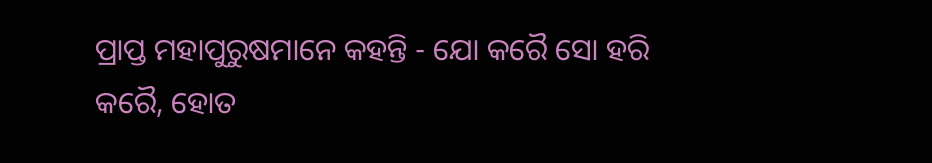ପ୍ରାପ୍ତ ମହାପୁରୁଷମାନେ କହନ୍ତି - ଯୋ କରୈ ସୋ ହରି କରୈ, ହୋତ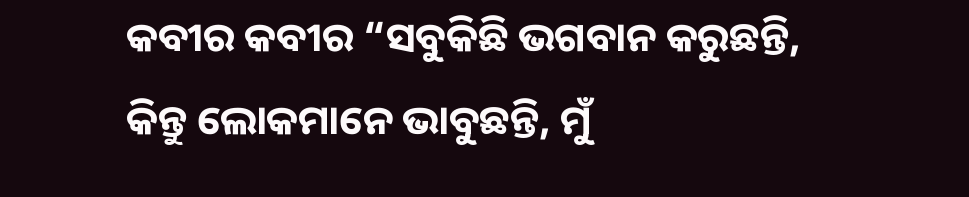କବୀର କବୀର “ସବୁକିଛି ଭଗବାନ କରୁଛନ୍ତି, କିନ୍ତୁ ଲୋକମାନେ ଭାବୁଛନ୍ତି, ମୁଁ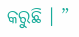କରୁଛି । ”